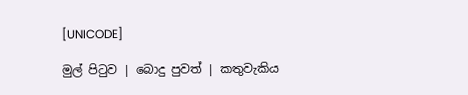[UNICODE]

මුල් පිටුව | බොදු පුවත් | කතුවැකිය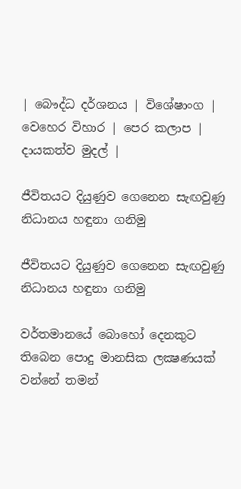| බෞද්ධ දර්ශනය | විශේෂාංග | වෙහෙර විහාර | පෙර කලාප | දායකත්ව මුදල් |

ජීවිතයට දියුණුව ගෙනෙන සැඟවුණු නිධානය හඳුනා ගනිමු

ජීවිතයට දියුණුව ගෙනෙන සැඟවුණු නිධානය හඳුනා ගනිමු

වර්තමානයේ බොහෝ දෙනකුට තිබෙන පොදු මානසික ලක්‍ෂණයක් වන්නේ තමන්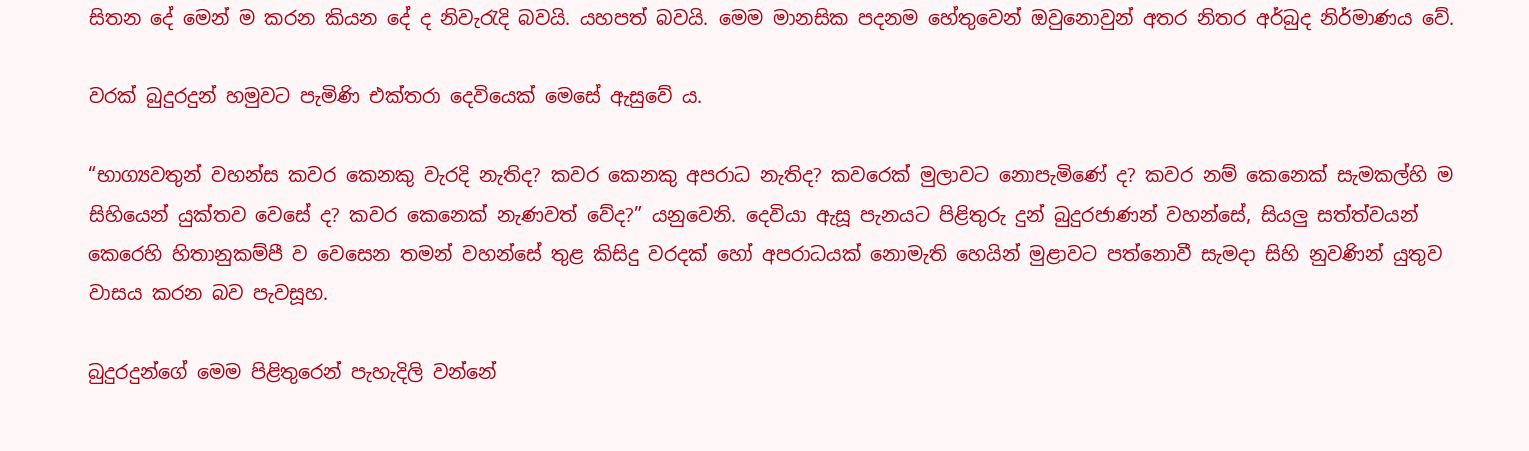සිතන දේ මෙන් ම කරන කියන දේ ද නිවැරැදි බවයි. යහපත් බවයි. මෙම මානසික පදනම හේතුවෙන් ඔවුනොවුන් අතර නිතර අර්බුද නිර්මාණය වේ.

වරක් බුදුරදුන් හමුවට පැමිණි එක්තරා දෙවියෙක් මෙසේ ඇසුවේ ය.

“භාග්‍යවතුන් වහන්ස කවර කෙනකු වැරදි නැතිද? කවර කෙනකු අපරාධ නැතිද? කවරෙක් මුලාවට නොපැමිණේ ද? කවර නම් කෙනෙක් සැමකල්හි ම සිහියෙන් යුක්තව වෙසේ ද? කවර කෙනෙක් නැණවත් වේද?” යනුවෙනි. දෙවියා ඇසූ පැනයට පිළිතුරු දුන් බුදුරජාණන් වහන්සේ, සියලු සත්ත්වයන් කෙරෙහි හිතානුකම්පී ව වෙසෙන තමන් වහන්සේ තුළ කිසිදු වරදක් හෝ අපරාධයක් නොමැති හෙයින් මුළාවට පත්නොවී සැමදා සිහි නුවණින් යුතුව වාසය කරන බව පැවසූහ.

බුදුරදුන්ගේ මෙම පිළිතුරෙන් පැහැදිලි වන්නේ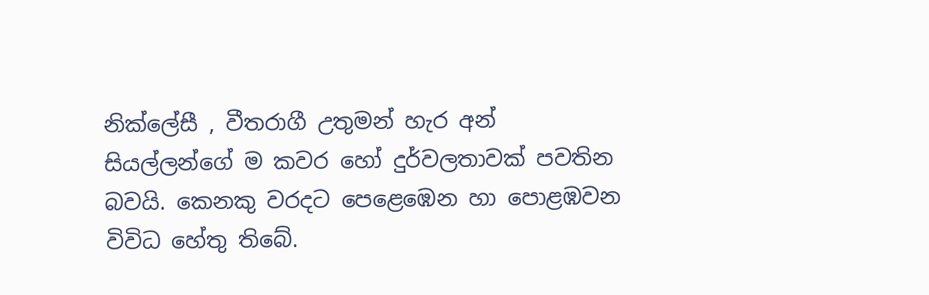නික්ලේසී , වීතරාගී උතුමන් හැර අන් සියල්ලන්ගේ ම කවර හෝ දුර්වලතාවක් පවතින බවයි. කෙනකු වරදට පෙළෙඹෙන හා පොළඹවන විවිධ හේතු තිබේ.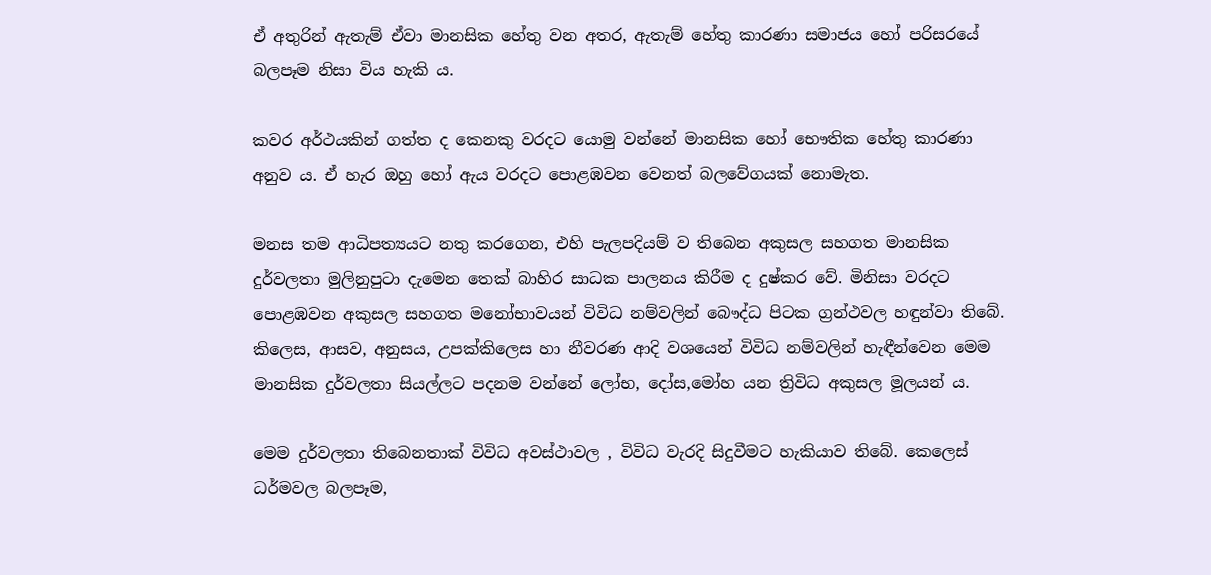ඒ අතුරින් ඇතැම් ඒවා මානසික හේතු වන අතර, ඇතැම් හේතු කාරණා සමාජය හෝ පරිසරයේ බලපෑම නිසා විය හැකි ය.

කවර අර්ථයකින් ගත්ත ද කෙනකු වරදට යොමු වන්නේ මානසික හෝ භෞතික හේතු කාරණා අනුව ය. ඒ හැර ඔහු හෝ ඇය වරදට පොළඹවන වෙනත් බලවේගයක් නොමැත.

මනස තම ආධිපත්‍යයට නතු කරගෙන, එහි පැලපදියම් ව තිබෙන අකුසල සහගත මානසික දුර්වලතා මුලිනුපුටා දැමෙන තෙක් බාහිර සාධක පාලනය කිරීම ද දුෂ්කර වේ. මිනිසා වරදට පොළඹවන අකුසල සහගත මනෝභාවයන් විවිධ නම්වලින් බෞද්ධ පිටක ග්‍රන්ථවල හඳුන්වා තිබේ. කිලෙස, ආසව, අනුසය, උපක්කිලෙස හා නීවරණ ආදි වශයෙන් විවිධ නම්වලින් හැඳීන්වෙන මෙම මානසික දුර්වලතා සියල්ලට පදනම වන්නේ ලෝභ, දෝස,මෝහ යන ත්‍රිවිධ අකුසල මූලයන් ය.

මෙම දුර්වලතා තිබෙනතාක් විවිධ අවස්ථාවල , විවිධ වැරදි සිදුවීමට හැකියාව තිබේ. කෙලෙස් ධර්මවල බලපෑම,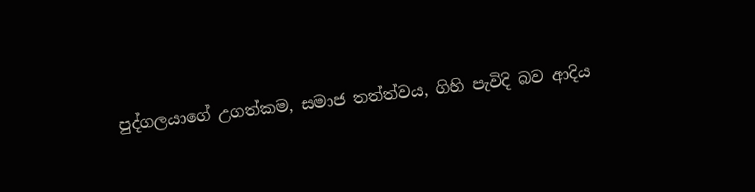පුද්ගලයාගේ උගත්කම, සමාජ තත්ත්වය, ගිහි පැවිදි බව ආදිය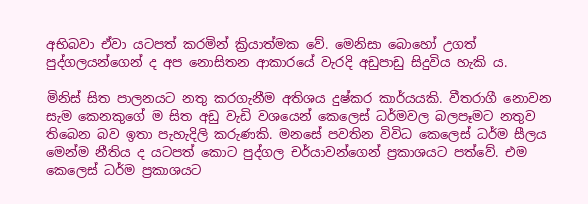අභිබවා ඒවා යටපත් කරමින් ක්‍රියාත්මක වේ. මෙනිසා බොහෝ උගත් පුද්ගලයන්ගෙන් ද අප නොසිතන ආකාරයේ වැරදි අඩුපාඩු සිදුවිය හැකි ය.

මිනිස් සිත පාලනයට නතු කරගැනීම අතිශය දුෂ්කර කාර්යයකි. වීතරාගී නොවන සැම කෙනකුගේ ම සිත අඩු වැඩි වශයෙන් කෙලෙස් ධර්මවල බලපෑමට නතුව තිබෙන බව ඉතා පැහැදිලි කරුණකි. මනසේ පවතින විවිධ කෙලෙස් ධර්ම සීලය මෙන්ම නීතිය ද යටපත් කොට පුද්ගල චර්යාවන්ගෙන් ප්‍රකාශයට පත්වේ. එම කෙලෙස් ධර්ම ප්‍රකාශයට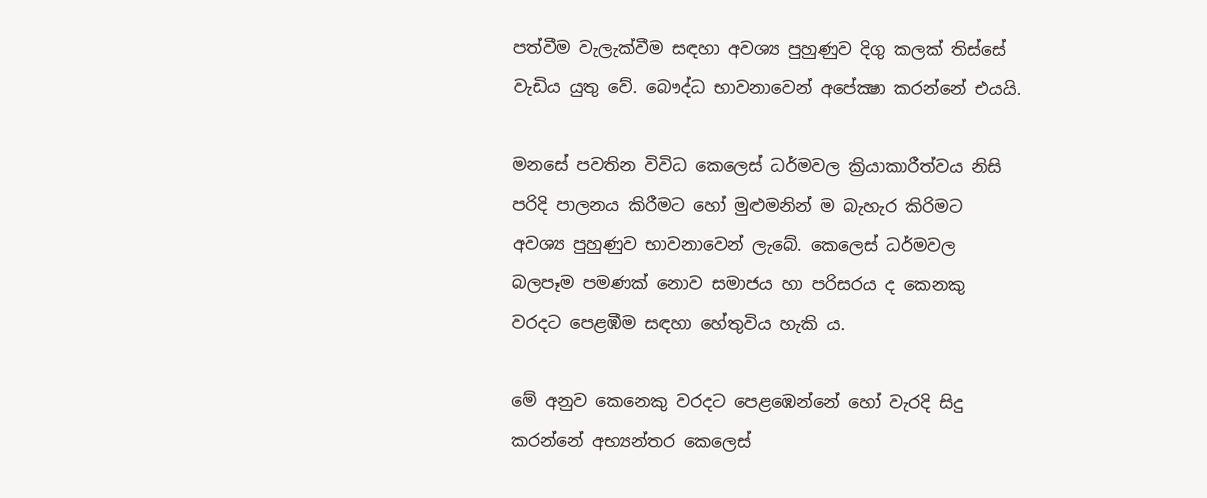පත්වීම වැලැක්වීම සඳහා අවශ්‍ය පුහුණුව දිගු කලක් තිස්සේ වැඩිය යුතු වේ. බෞද්ධ භාවනාවෙන් අපේක්‍ෂා කරන්නේ එයයි.

මනසේ පවතින විවිධ කෙලෙස් ධර්මවල ක්‍රියාකාරීත්වය නිසි පරිදි පාලනය කිරීමට හෝ මුළුමනින් ම බැහැර කිරිමට අවශ්‍ය පුහුණුව භාවනාවෙන් ලැබේ. කෙලෙස් ධර්මවල බලපෑම පමණක් නොව සමාජය හා පරිසරය ද කෙනකු වරදට පෙළඹීම සඳහා හේතුවිය හැකි ය.

මේ අනුව කෙනෙකු වරදට පෙළඹෙන්නේ හෝ වැරදි සිදු කරන්නේ අභ්‍යන්තර කෙලෙස්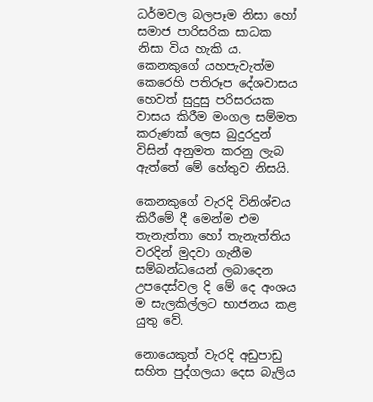ධර්මවල බලපෑම නිසා හෝ සමාජ පාරිසරික සාධක නිසා විය හැකි ය. කෙනකුගේ යහපැවැත්ම කෙරෙහි පතිරූප දේශවාසය හෙවත් සුදුසු පරිසරයක වාසය කිරීම මංගල සම්මත කරුණක් ලෙස බුදුරදුන් විසින් අනුමත කරනු ලැබ ඇත්තේ මේ හේතුව නිසයි.

කෙනකුගේ වැරදි විනිශ්චය කිරීමේ දී මෙන්ම එම තැනැත්තා හෝ තැනැත්තිය වරදින් මුදවා ගැනීම සම්බන්ධයෙන් ලබාදෙන උපදෙස්වල දි මේ දෙ අංශය ම සැලකිල්ලට භාජනය කළ යුතු වේ.

නොයෙකුත් වැරදි අඩුපාඩු සහිත පුද්ගලයා දෙස බැලිය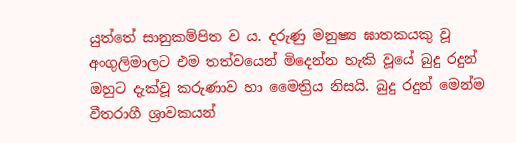යුත්තේ සානුකම්පිත ව ය. දරුණු මනුෂ්‍ය ඝාතකයකු වූ අංගුලිමාලට එම තත්වයෙන් මිදෙන්න හැකි වූයේ බුදු රදුන් ඔහුට දැක්වූ කරුණාව හා මෛත්‍රිය නිසයි. බුදු රදුන් මෙන්ම වීතරාගී ශ්‍රාවකයන්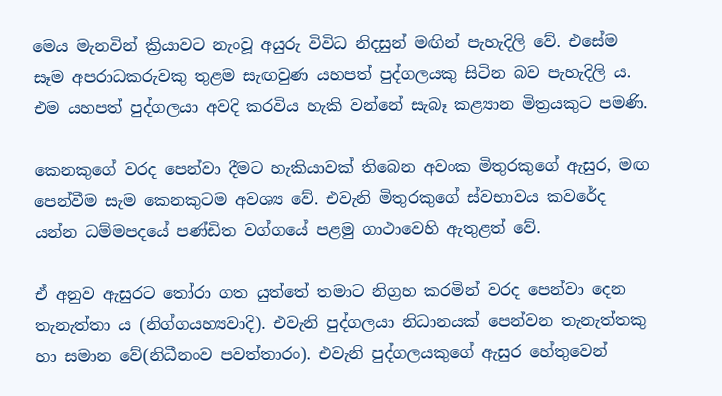මෙය මැනවින් ක්‍රියාවට නැංවූ අයුරු විවිධ නිදසුන් මඟින් පැහැදිලි වේ. එසේම සෑම අපරාධකරුවකු තුළම සැඟවුණ යහපත් පුද්ගලයකු සිටින බව පැහැදිලි ය. එම යහපත් පුද්ගලයා අවදි කරවිය හැකි වන්නේ සැබෑ කළ්‍යාන මිත්‍රයකුට පමණි.

කෙනකුගේ වරද පෙන්වා දීමට හැකියාවක් තිබෙන අවංක මිතුරකුගේ ඇසුර, මඟ පෙන්වීම සැම කෙනකුටම අවශ්‍ය වේ. එවැනි මිතුරකුගේ ස්වභාවය කවරේද යන්න ධම්මපදයේ පණ්ඩිත වග්ගයේ පළමු ගාථාවෙහි ඇතුළත් වේ.

ඒ අනුව ඇසුරට තෝරා ගත යුත්තේ තමාට නිග්‍රහ කරමින් වරද පෙන්වා දෙන තැනැත්තා ය (නිග්ගයහ්‍යවාදි). එවැනි පුද්ගලයා නිධානයක් පෙන්වන තැනැත්තකු හා සමාන වේ(නිධීනංව පවත්තාරං). එවැනි පුද්ගලයකුගේ ඇසුර හේතුවෙන්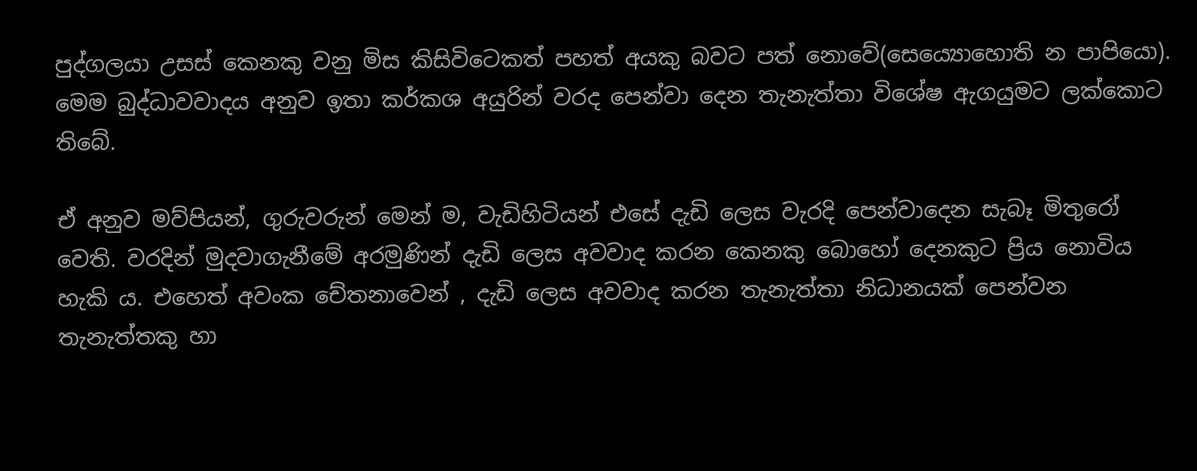පුද්ගලයා උසස් කෙනකු වනු මිස කිසිවිටෙකත් පහත් අයකු බවට පත් නොවේ(සෙය්‍යොහොති න පාපියො). මෙම බුද්ධාවවාදය අනුව ඉතා කර්කශ අයුරින් වරද පෙන්වා දෙන තැනැත්තා විශේෂ ඇගයුමට ලක්කොට තිබේ.

ඒ අනුව මව්පියන්, ගුරුවරුන් මෙන් ම, වැඩිහිටියන් එසේ දැඩි ලෙස වැරදි පෙන්වාදෙන සැබෑ මිතුරෝ වෙති. වරදින් මුදවාගැනීමේ අරමුණින් දැඩි ලෙස අවවාද කරන කෙනකු බොහෝ දෙනකුට ප්‍රිය නොවිය හැකි ය. එහෙත් අවංක චේතනාවෙන් , දැඩි ලෙස අවවාද කරන තැනැත්තා නිධානයක් පෙන්වන තැනැත්තකු හා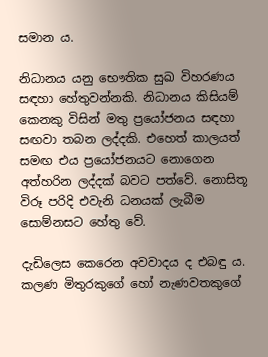සමාන ය.

නිධානය යනු භෞතික සුඛ විහරණය සඳහා හේතුවන්නකි. නිධානය කිසියම් කෙනකු විසින් මතු ප්‍රයෝජනය සඳහා සඟවා තබන ලද්දකි. එහෙත් කාලයත් සමඟ එය ප්‍රයෝජනයට නොගෙන අත්හරින ලද්දක් බවට පත්වේ. නොසිතූ විරූ පරිදි එවැනි ධනයක් ලැබීම සොම්නසට හේතු වේ.

දැඩිලෙස කෙරෙන අවවාදය ද එබඳු ය. කලණ මිතුරකුගේ හෝ නැණවතකුගේ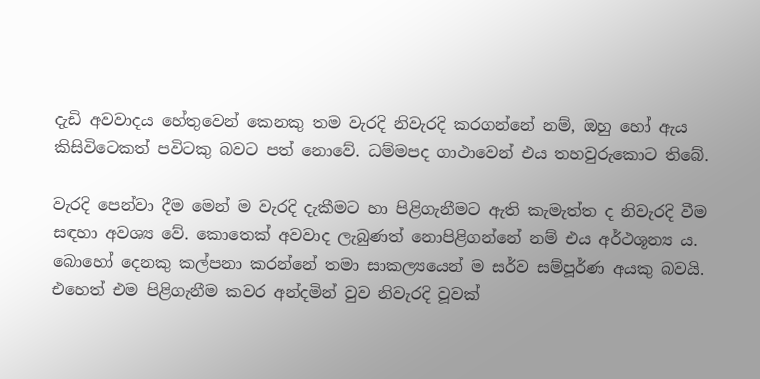දැඩි අවවාදය හේතුවෙන් කෙනකු තම වැරදි නිවැරදි කරගන්නේ නම්, ඔහු හෝ ඇය කිසිවිටෙකත් පවිටකු බවට පත් නොවේ. ධම්මපද ගාථාවෙන් එය තහවුරුකොට තිබේ.

වැරදි පෙන්වා දීම මෙන් ම වැරදි දැකීමට හා පිළිගැනීමට ඇති කැමැත්ත ද නිවැරදි වීම සඳහා අවශ්‍ය වේ. කොතෙක් අවවාද ලැබුණත් නොපිළිගන්නේ නම් එය අර්ථශූන්‍ය ය. බොහෝ දෙනකු කල්පනා කරන්නේ තමා සාකල්‍යයෙන් ම සර්ව සම්පූර්ණ අයකු බවයි. එහෙත් එම පිළිගැනීම කවර අන්දමින් වුව නිවැරදි වූවක්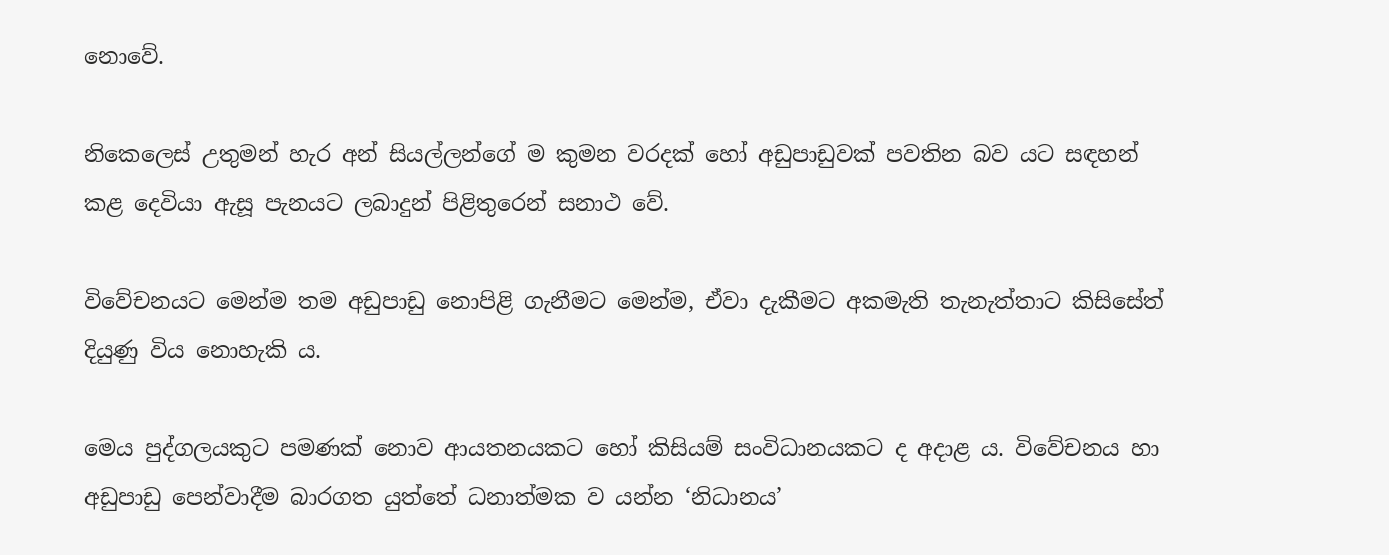නොවේ.

නිකෙලෙස් උතුමන් හැර අන් සියල්ලන්ගේ ම කුමන වරදක් හෝ අඩුපාඩුවක් පවතින බව යට සඳහන් කළ දෙවියා ඇසූ පැනයට ලබාදුන් පිළිතුරෙන් සනාථ වේ.

විවේචනයට මෙන්ම තම අඩුපාඩු නොපිළි ගැනීමට මෙන්ම, ඒවා දැකීමට අකමැති තැනැත්තාට කිසිසේත් දියුණු විය නොහැකි ය.

මෙය පුද්ගලයකුට පමණක් නොව ආයතනයකට හෝ කිසියම් සංවිධානයකට ද අදාළ ය. විවේචනය හා අඩුපාඩු පෙන්වාදීම බාරගත යුත්තේ ධනාත්මක ව යන්න ‘නිධානය’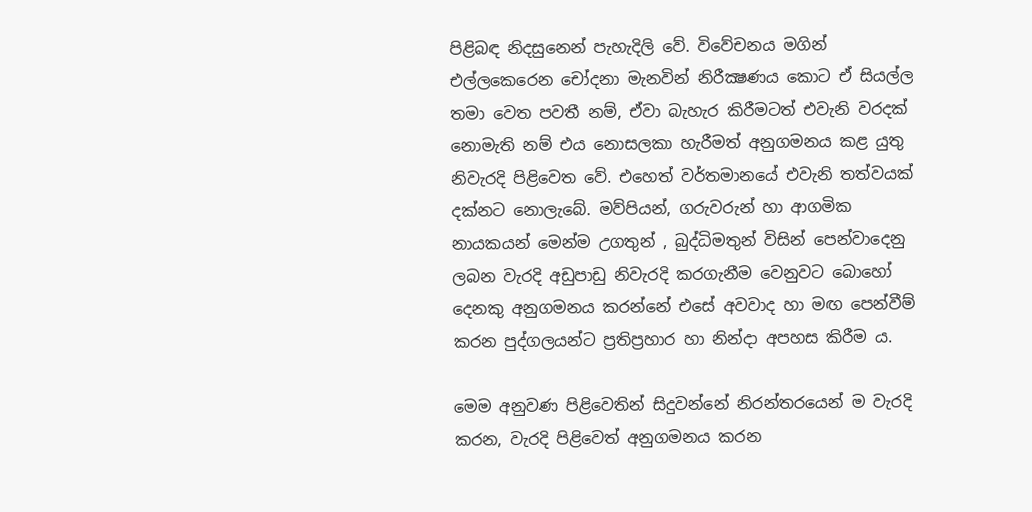පිළිබඳ නිදසුනෙන් පැහැදිලි වේ. විවේචනය මගින් එල්ලකෙරෙන චෝදනා මැනවින් නිරීක්‍ෂණය කොට ඒ සියල්ල තමා වෙත පවතී නම්, ඒවා බැහැර කිරීමටත් එවැනි වරදක් නොමැති නම් එය නොසලකා හැරීමත් අනුගමනය කළ යුතු නිවැරදි පිළිවෙත වේ. එහෙත් වර්තමානයේ එවැනි තත්වයක් දක්නට නොලැබේ. මව්පියන්, ගරුවරුන් හා ආගමික නායකයන් මෙන්ම උගතුන් , බුද්ධිමතුන් විසින් පෙන්වාදෙනු ලබන වැරදි අඩුපාඩු නිවැරදි කරගැනීම වෙනුවට බොහෝ දෙනකු අනුගමනය කරන්නේ එසේ අවවාද හා මඟ පෙන්වීම් කරන පුද්ගලයන්ට ප්‍රතිප්‍රහාර හා නින්දා අපහස කිරීම ය.

මෙම අනුවණ පිළිවෙතින් සිදුවන්නේ නිරන්තරයෙන් ම වැරදි කරන, වැරදි පිළිවෙත් අනුගමනය කරන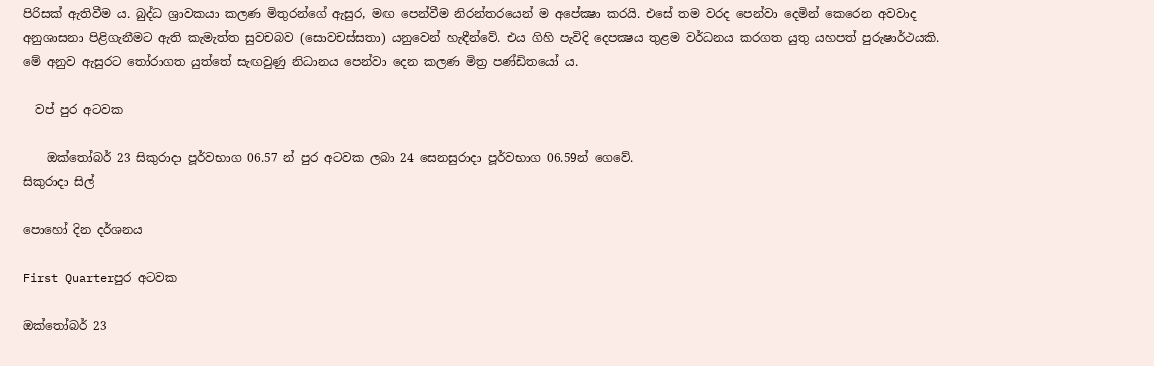පිරිසක් ඇතිවීම ය. බුද්ධ ශ්‍රාවකයා කලණ මිතුරන්ගේ ඇසුර, මඟ පෙන්වීම නිරන්තරයෙන් ම අපේක්‍ෂා කරයි. එසේ තම වරද පෙන්වා දෙමින් කෙරෙන අවවාද අනුශාසනා පිළිගැනීමට ඇති කැමැත්ත සුවචබව (සොවචස්සතා) යනුවෙන් හැඳීන්වේ. එය ගිහි පැවිදි දෙපක්‍ෂය තුළම වර්ධනය කරගත යුතු යහපත් පුරුෂාර්ථයකි. මේ අනුව ඇසුරට තෝරාගත යුත්තේ සැඟවුණු නිධානය පෙන්වා දෙන කලණ මිත්‍ර පණ්ඩිතයෝ ය.

  වප් පුර අටවක

    ඔක්තෝබර් 23 සිකුරාදා පූර්වභාග 06.57 න් පුර අටවක ලබා 24 සෙනසුරාදා පූර්වභාග 06.59න් ගෙවේ.
සිකුරාදා සිල්

පොහෝ දින දර්ශනය

First Quarterපුර අටවක

ඔක්තෝබර් 23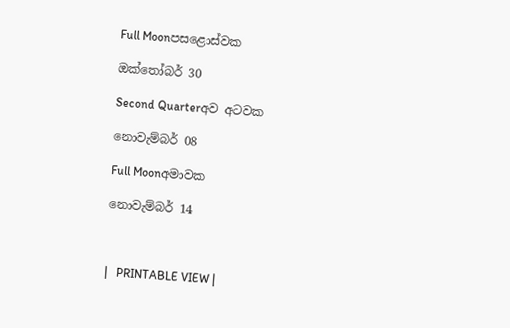Full Moonපසළොස්වක

ඔක්තෝබර් 30

Second Quarterඅව අටවක

නොවැම්බර් 08

Full Moonඅමාවක

නොවැම්බර් 14



|   PRINTABLE VIEW |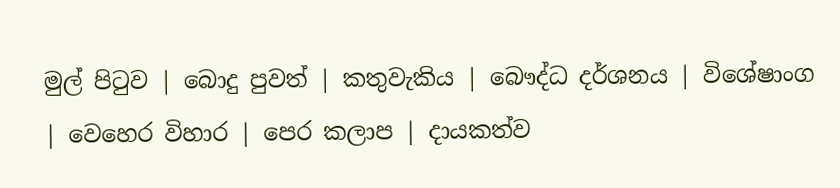මුල් පිටුව | බොදු පුවත් | කතුවැකිය | බෞද්ධ දර්ශනය | විශේෂාංග | වෙහෙර විහාර | පෙර කලාප | දායකත්ව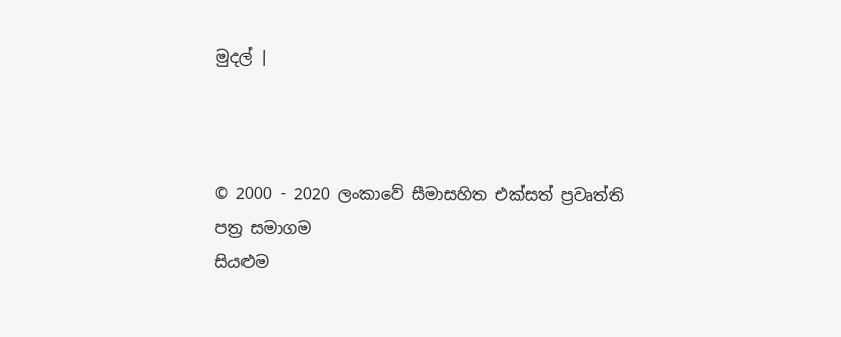මුදල් |



© 2000 - 2020 ලංකාවේ සීමාසහිත එක්සත් ප්‍රවෘත්ති පත්‍ර සමාගම
සියළුම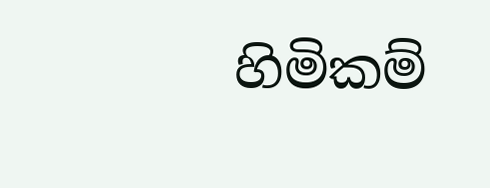හිමිකම්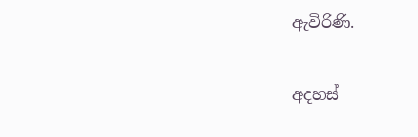ඇවිරිණි.

අදහස්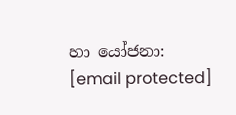හා යෝජනා: [email protected]